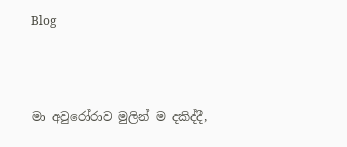Blog



මා අවුරෝරාව මුලින් ම දකිද්දී,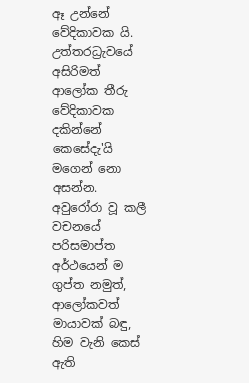ඈ උන්නේ වේදිකාවක යි. උත්තරධ්‍රැවයේ අසිරිමත් ආලෝක තීරු වේදිකාවක දකින්නේ කෙසේදැ'යි මගෙන් නො අසන්න. අවුරෝරා වූ කලී වචනයේ පරිසමාප්ත අර්ථයෙන් ම ගුප්ත නමුත්, ආලෝකවත් මායාවක් බඳු, හිම වැනි කෙස් ඇති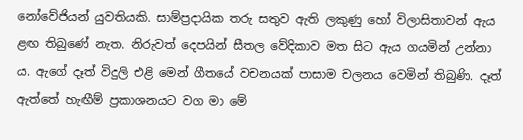නෝවේජියන් යුවතියකි. සාම්ප්‍රදායික තරු සතුව ඇති ලකුණු හෝ විලාසිතාවන් ඇය ළඟ තිබුණේ නැත. නිරුවත් දෙපයින් සීතල වේදිකාව මත සිට ඇය ගයමින් උන්නා ය. ඇගේ දෑත් විදුලි එළි මෙන් ගීතයේ වචනයක් පාසාම චලනය වෙමින් තිබුණි. දෑත් ඇත්තේ හැඟීම් ප්‍රකාශනයට වග මා මේ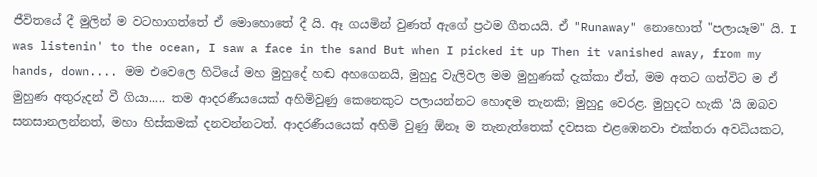ජීවිතයේ දී මුලින් ම වටහාගත්තේ ඒ මොහොතේ දී යි. ඈ ගයමින් වුණත් ඇගේ ප්‍රථම ගීතයයි. ඒ "Runaway" නොහොත් "පලායෑම" යි. I was listenin' to the ocean, I saw a face in the sand But when I picked it up Then it vanished away, from my hands, down.... මම එවෙලෙ හිටියේ මහ මුහුදේ හඬ අහගෙනයි, මුහුදු වැලිවල මම මුහුණක් දැක්කා ඒත්, මම අතට ගත්විට ම ඒ මුහුණ අතුරුදන් වී ගියා..... තම ආදරණීයයෙක් අහිමිවුණු කෙනෙකුට පලායන්නට හොඳම තැනකි; මුහුදු වෙරළ. මුහුදට හැකි 'යි ඔබව සනසානලන්නත්, මහා හිස්කමක් දනවන්නටත්. ආදරණීයයෙක් අහිමි වුණු ඕනෑ ම තැනැත්තෙක් දවසක එළඹෙනවා එක්තරා අවධියකට,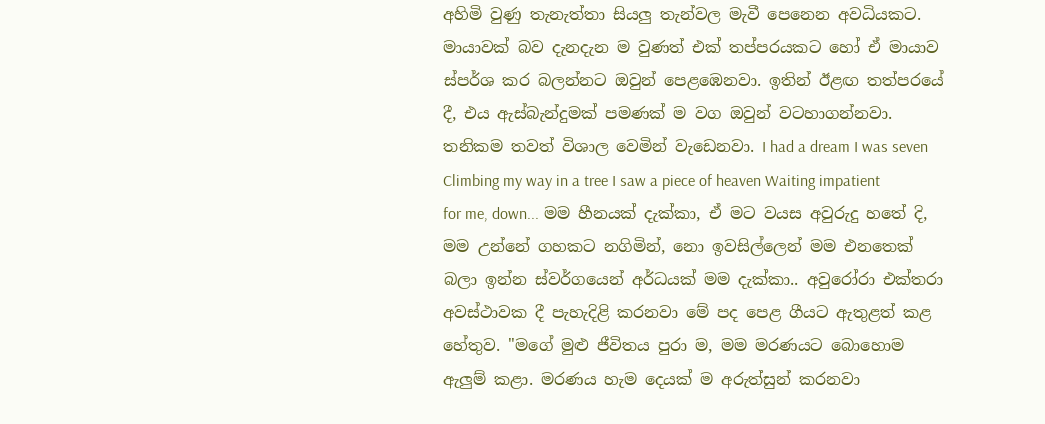අහිමි වුණු තැනැත්තා සියලු තැන්වල මැවී පෙනෙන අවධියකට. මායාවක් බව දැනදැන ම වුණත් එක් තප්පරයකට හෝ ඒ මායාව ස්පර්ශ කර බලන්නට ඔවුන් පෙළඹෙනවා. ඉතින් ඊළඟ තත්පරයේ දී, එය ඇස්බැන්දුමක් පමණක් ම වග ඔවුන් වටහාගන්නවා. තනිකම තවත් විශාල වෙමින් වැඩෙනවා. I had a dream I was seven Climbing my way in a tree I saw a piece of heaven Waiting impatient for me, down... මම හීනයක් දැක්කා, ඒ මට වයස අවුරුදු හතේ දි, මම උන්නේ ගහකට නගිමින්, නො ඉවසිල්ලෙන් මම එනතෙක් බලා ඉන්න ස්වර්ගයෙන් අර්ධයක් මම දැක්කා.. අවුරෝරා එක්තරා අවස්ථාවක දී පැහැදිළි කරනවා මේ පද පෙළ ගීයට ඇතුළත් කළ හේතුව. "මගේ මුළු ජීවිතය පුරා ම, මම මරණයට බොහොම ඇලුම් කළා. මරණය හැම දෙයක් ම අරුත්සුන් කරනවා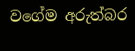වගේම අරුත්බර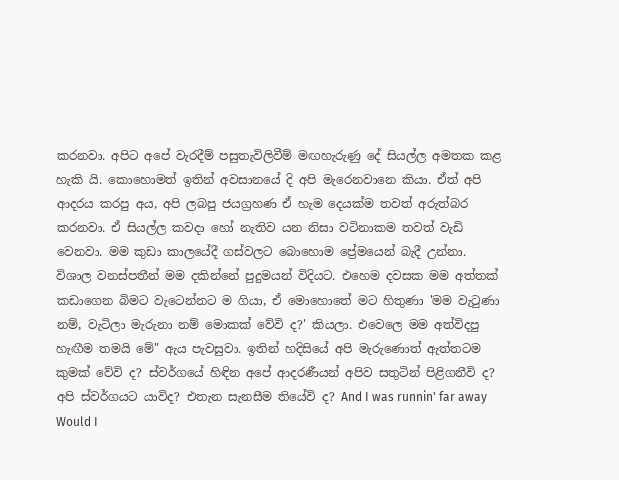කරනවා. අපිට අපේ වැරදීම් පසුතැවිලිවීම් මඟහැරුණු දේ සියල්ල අමතක කළ හැකි යි. කොහොමත් ඉතින් අවසානයේ දි අපි මැරෙනවානෙ කියා. ඒත් අපි ආදරය කරපු අය, අපි ලබපු ජයග්‍රහණ ඒ හැම දෙයක්ම තවත් අරුත්බර කරනවා. ඒ සියල්ල කවදා හෝ නැතිව යන නිසා වටිනාකම තවත් වැඩි වෙනවා. මම කුඩා කාලයේදී ගස්වලට බොහොම ප්‍රේමයෙන් බැදී උන්නා. විශාල වනස්පතීන් මම දකින්නේ පුදුමයන් විදියට. එහෙම දවසක මම අත්තක් කඩාගෙන බිමට වැටෙන්නට ම ගියා, ඒ මොහොතේ මට හිතුණා 'මම වැටුණා නම්, වැටිලා මැරුනා නම් මොකක් වේවි ද?' කියලා. එවෙලෙ මම අත්විදපු හැඟීම තමයි මේ" ඇය පැවසුවා. ඉතින් හදිසියේ අපි මැරුණොත් ඇත්තටම කුමක් වේවි ද? ස්වර්ගයේ හිඳින අපේ ආදරණීයන් අපිව සතුටින් පිළිගනීවි ද? අපි ස්වර්ගයට යාවිද? එතැන සැනසීම තියේවි ද? And I was runnin' far away Would I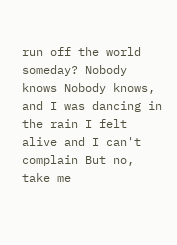run off the world someday? Nobody knows Nobody knows, and I was dancing in the rain I felt alive and I can't complain But no, take me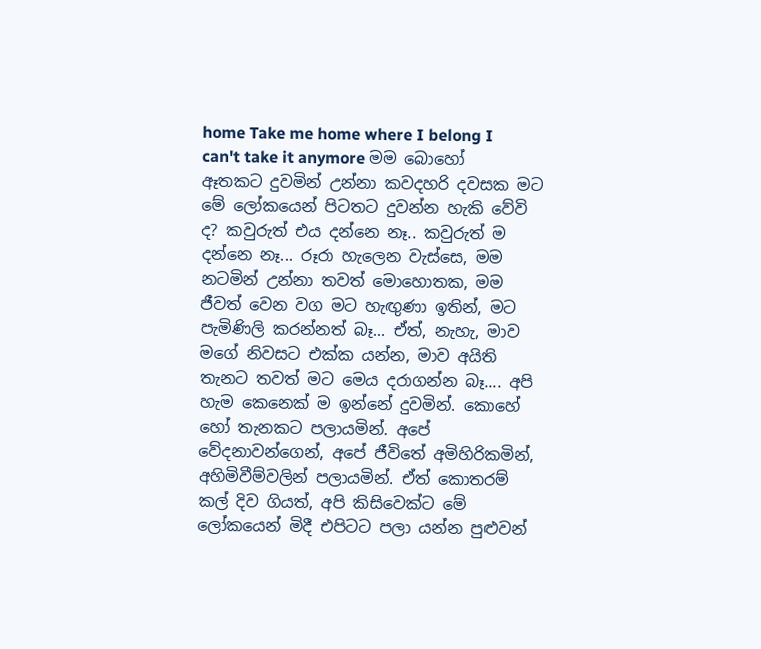home Take me home where I belong I can't take it anymore මම බොහෝ ඈතකට දුවමින් උන්නා කවදහරි දවසක මට මේ ලෝකයෙන් පිටතට දුවන්න හැකි වේවි ද? කවුරුත් එය දන්නෙ නෑ.. කවුරුත් ම දන්නෙ නෑ... රූරා හැලෙන වැස්සෙ, මම නටමින් උන්නා තවත් මොහොතක, මම ජීවත් වෙන වග මට හැඟුණා ඉතින්, මට පැමිණිලි කරන්නත් බෑ... ඒත්, නැහැ, මාව මගේ නිවසට එක්ක යන්න, මාව අයිති තැනට තවත් මට මෙය දරාගන්න බෑ.... අපි හැම කෙනෙක් ම ඉන්නේ දුවමින්. කොහේ හෝ තැනකට පලායමින්. අපේ වේදනාවන්ගෙන්, අපේ ජීවිතේ අමිහිරිකමින්, අහිමිවීම්වලින් පලායමින්. ඒත් කොතරම් කල් දිව ගියත්, අපි කිසිවෙක්ට මේ ලෝකයෙන් මිදී එපිටට පලා යන්න පුළුවන්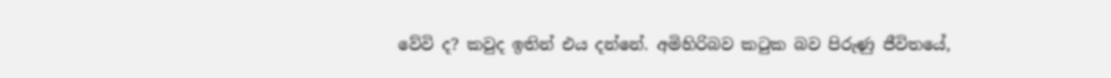වේවි ද? කවුද ඉතින් එය දන්නේ. අමිහිරිබව කටුක බව පිරුණු ජීවිතයේ,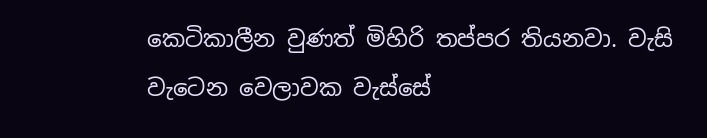කෙටිකාලීන වුණත් මිහිරි තප්පර තියනවා. වැසි වැටෙන වෙලාවක වැස්සේ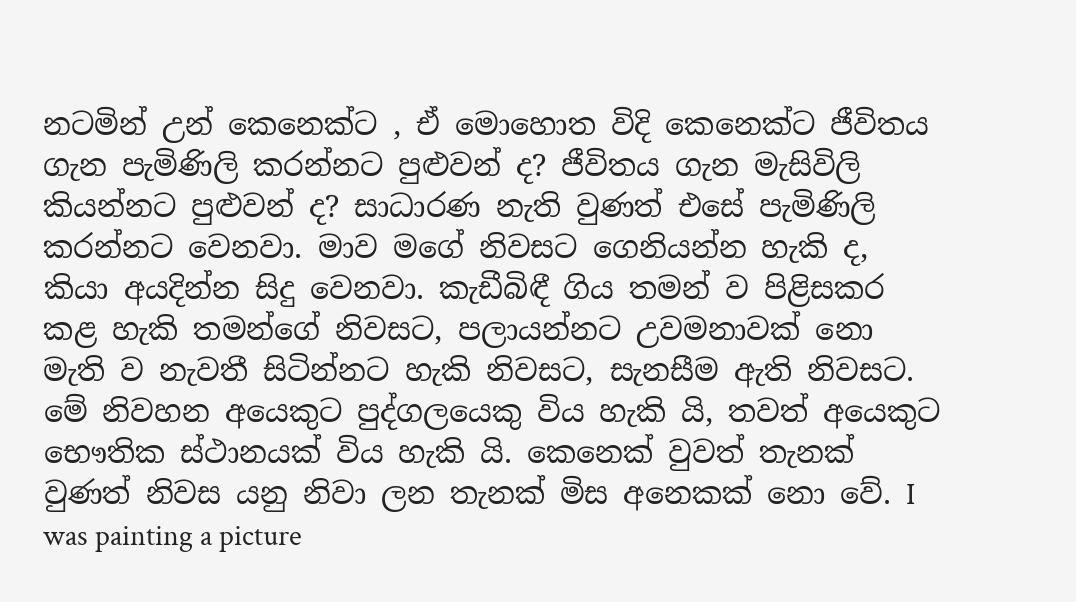නටමින් උන් කෙනෙක්ට , ඒ මොහොත විදි කෙනෙක්ට ජීවිතය ගැන පැමිණිලි කරන්නට පුළුවන් ද? ජීවිතය ගැන මැසිවිලි කියන්නට පුළුවන් ද? සාධාරණ නැති වුණත් එසේ පැමිණිලි කරන්නට වෙනවා. මාව මගේ නිවසට ගෙනියන්න හැකි ද, කියා අයදින්න සිදු වෙනවා. කැඩීබිඳී ගිය තමන් ව පිළිසකර කළ හැකි තමන්ගේ නිවසට, පලායන්නට උවමනාවක් නො මැති ව නැවතී සිටින්නට හැකි නිවසට, සැනසීම ඇති නිවසට. මේ නිවහන අයෙකුට පුද්ගලයෙකු විය හැකි යි, තවත් අයෙකුට භෞතික ස්ථානයක් විය හැකි යි. කෙනෙක් වුවත් තැනක් වුණත් නිවස යනු නිවා ලන තැනක් මිස අනෙකක් නො වේ. I was painting a picture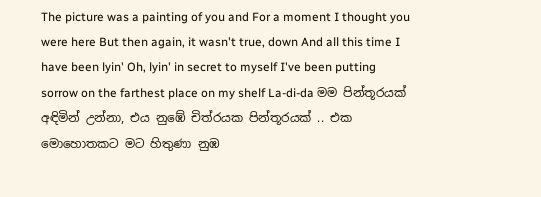The picture was a painting of you and For a moment I thought you were here But then again, it wasn't true, down And all this time I have been lyin' Oh, lyin' in secret to myself I've been putting sorrow on the farthest place on my shelf La-di-da මම පින්තූරයක් අඳිමින් උන්නා, එය නුඹේ චිත්රයක පින්තූරයක් .. එක මොහොතකට මට හිතුණා නුඹ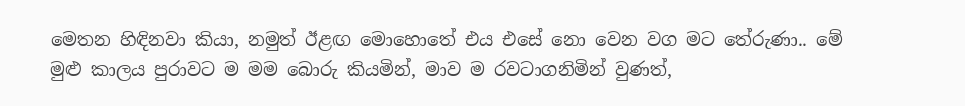මෙතන හිඳිනවා කියා, නමුත් ඊළඟ මොහොතේ එය එසේ නො වෙන වග මට තේරුණා.. මේ මුළු කාලය පුරාවට ම මම බොරු කියමින්, මාව ම රවටාගනිමින් වුණත්,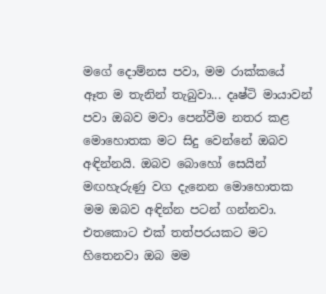මගේ දොම්නස පවා, මම රාක්කයේ ඈත ම තැනින් තැබුවා... දෘෂ්ටි මායාවන් පවා ඔබව මවා පෙන්වීම නතර කළ මොහොතක මට සිදු වෙන්නේ ඔබව අඳින්නයි. ඔබව බොහෝ සෙයින් මඟහැරුණු වග දැනෙන මොහොතක මම ඔබව අඳින්න පටන් ගන්නවා. එතකොට එක් තත්පරයකට මට හිතෙනවා ඔබ මම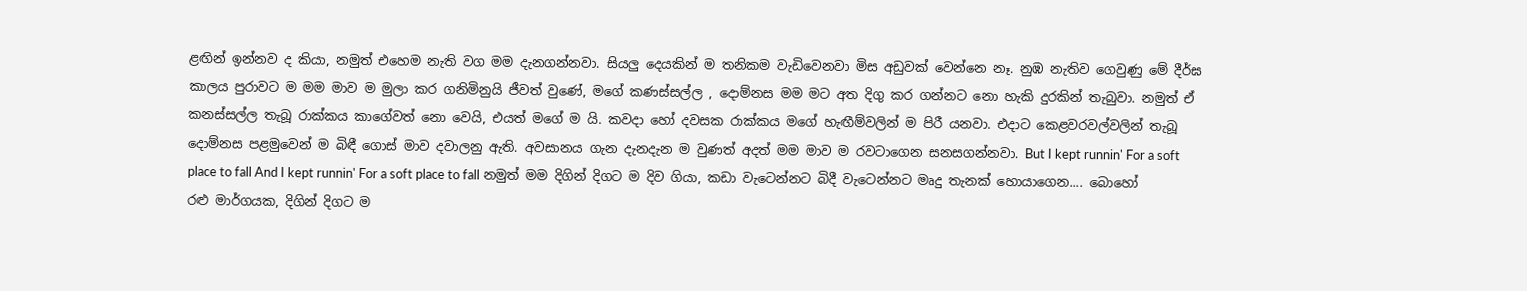ළඟින් ඉන්නව ද කියා, නමුත් එහෙම නැති වග මම දැනගන්නවා. සියලු දෙයකින් ම තනිකම වැඩිවෙනවා මිස අඩුවක් වෙන්නෙ නෑ. නුඹ නැතිව ගෙවුණු මේ දීර්ඝ කාලය පුරාවට ම මම මාව ම මුලා කර ගනිමිනුයි ජීවත් වුණේ, මගේ කණස්සල්ල , දොම්නස මම මට අත දිගු කර ගන්නට නො හැකි දුරකින් තැබුවා. නමුත් ඒ කනස්සල්ල තැබූ රාක්කය කාගේවත් නො වෙයි, එයත් මගේ ම යි. කවදා හෝ දවසක රාක්කය මගේ හැඟීම්වලින් ම පිරී යනවා. එදාට කෙළවරවල්වලින් තැබූ දොම්නස පළමුවෙන් ම බිඳී ගොස් මාව දවාලනු ඇති. අවසානය ගැන දැනදැන ම වුණත් අදත් මම මාව ම රවටාගෙන සනසගන්නවා. But I kept runnin' For a soft place to fall And I kept runnin' For a soft place to fall නමුත් මම දිගින් දිගට ම දිව ගියා, කඩා වැටෙන්නට බිදී වැටෙන්නට මෘදු තැනක් හොයාගෙන.... බොහෝ රළු මාර්ගයක, දිගින් දිගට ම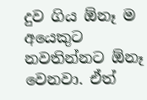දුව ගිය ඕනෑ ම අයෙකුට නවතින්නට ඕනෑ වෙනවා. ඒත්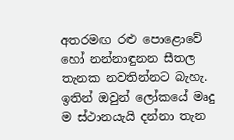අතරමඟ රළු පොළොවේ හෝ නන්නාඳුනන සීතල තැනක නවතින්නට බැහැ. ඉතින් ඔවුන් ලෝකයේ මෘදු ම ස්ථානයැයි දන්නා තැන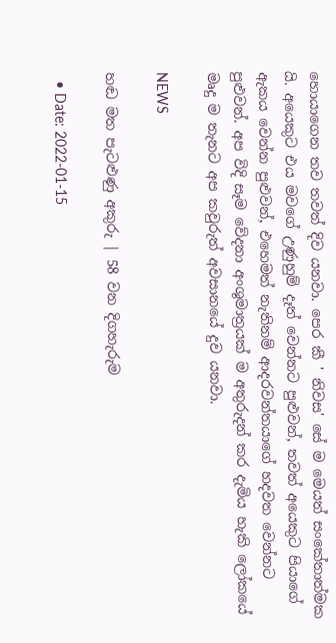හොයාගෙන තව තවත් දිව යනවා. පෙර කී ' නිවස' සේ ම මෙයත් සංකේතාත්මක යි. අයෙකුට එය මවගේ උණුහුම් දෑත් වෙන්නට පුළුවන්, තවත් අයෙකුට පියාගේ ඇකය වෙන්න පුළුවන්, එහෙමත් නැතිනම් ආදරවන්තයාගේ හදවත වෙන්නට පුළුවන්. අප විදි සෑම වේදනා අංශුමාත්‍රයක් ම අතුරුදන් කර දැමිය හැකි ලෝකයේ මෘදු ම තැනට අප කවුරුත් අවසානයේ දුව යනවා.

NEWS

හඬ මත පැටළුණු අකුරු | 58 වන දිගහැරුම

  • Date: 2022-01-15